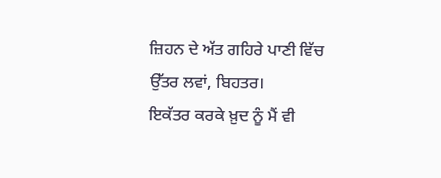ਜ਼ਿਹਨ ਦੇ ਅੱਤ ਗਹਿਰੇ ਪਾਣੀ ਵਿੱਚ ਉੱਤਰ ਲਵਾਂ, ਬਿਹਤਰ।
ਇਕੱਤਰ ਕਰਕੇ ਖ਼ੁਦ ਨੂੰ ਮੈਂ ਵੀ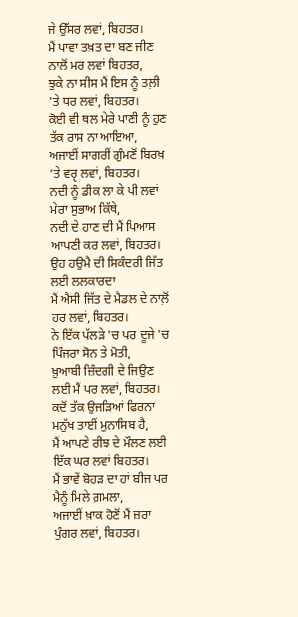ਜੇ ਉੱਸਰ ਲਵਾਂ, ਬਿਹਤਰ।
ਮੈਂ ਪਾਵਾ ਤਖ਼ਤ ਦਾ ਬਣ ਜੀਣ ਨਾਲੋਂ ਮਰ ਲਵਾਂ ਬਿਹਤਰ,
ਝੁਕੇ ਨਾ ਸੀਸ ਮੈਂ ਇਸ ਨੂੰ ਤਲ਼ੀ 'ਤੇ ਧਰ ਲਵਾਂ, ਬਿਹਤਰ।
ਕੋਈ ਵੀ ਥਲ ਮੇਰੇ ਪਾਣੀ ਨੂੰ ਹੁਣ ਤੱਕ ਰਾਸ ਨਾ ਆਇਆ,
ਅਜਾਈਂ ਸਾਗਰੀਂ ਗੁੰਮਣੋਂ ਬਿਰਖ਼ ‘ਤੇ ਵਰੵ ਲਵਾਂ, ਬਿਹਤਰ।
ਨਦੀ ਨੂੰ ਡੀਕ ਲਾ ਕੇ ਪੀ ਲਵਾਂ ਮੇਰਾ ਸੁਭਾਅ ਕਿੱਥੇ,
ਨਦੀ ਦੇ ਹਾਣ ਦੀ ਮੈਂ ਪਿਆਸ ਆਪਣੀ ਕਰ ਲਵਾਂ, ਬਿਹਤਰ।
ਉਹ ਹਉਮੈ ਦੀ ਸਿਕੰਦਰੀ ਜਿੱਤ ਲਈ ਲਲਕਾਰਦਾ
ਮੈਂ ਐਸੀ ਜਿੱਤ ਦੇ ਮੈਡਲ ਦੇ ਨਾਲ਼ੋਂ ਹਰ ਲਵਾਂ, ਬਿਹਤਰ।
ਨੇ ਇੱਕ ਪੱਲੜੇ 'ਚ ਪਰ ਦੂਜੇ 'ਚ ਪਿੰਜਰਾ ਸੋਨ ਤੇ ਮੋਤੀ,
ਖ਼ੁਆਬੀ ਜ਼ਿੰਦਗੀ ਦੇ ਜਿਉਣ ਲਈ ਮੈਂ ਪਰ ਲਵਾਂ, ਬਿਹਤਰ।
ਕਦੋਂ ਤੱਕ ਉਜੜਿਆਂ ਫਿਰਨਾ ਮਨੁੱਖ ਤਾਈਂ ਮੁਨਾਸਿਬ ਹੈ,
ਮੈਂ ਆਪਣੇ ਰੀਝ ਦੇ ਮੌਲਣ ਲਈ ਇੱਕ ਘਰ ਲਵਾਂ ਬਿਹਤਰ।
ਮੈਂ ਭਾਵੇਂ ਬੋਹੜ ਦਾ ਹਾਂ ਬੀਜ ਪਰ ਮੈਨੂੰ ਮਿਲੇ ਗ਼ਮਲਾ,
ਅਜਾਈਂ ਖ਼ਾਕ ਹੋਣੋਂ ਮੈਂ ਜ਼ਰਾ ਪੁੰਗਰ ਲਵਾਂ, ਬਿਹਤਰ।